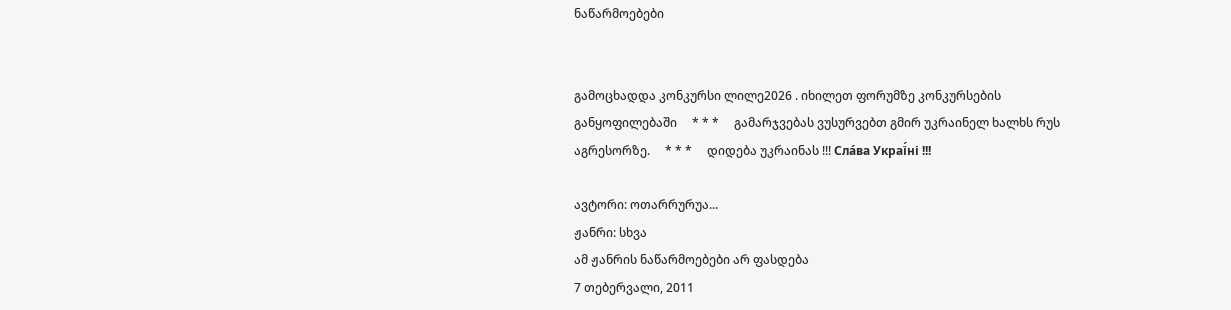ნაწარმოებები


გამოცხადდა კონკურსი ლილე2026 . იხილეთ ფორუმზე კონკურსების განყოფილებაში     * * *     გამარჯვებას ვუსურვებთ გმირ უკრაინელ ხალხს რუს აგრესორზე.     * * *     დიდება უკრაინას !!! Сла́ва Украї́ні !!!

ავტორი: ოთარრურუა...
ჟანრი: სხვა
ამ ჟანრის ნაწარმოებები არ ფასდება
7 თებერვალი, 2011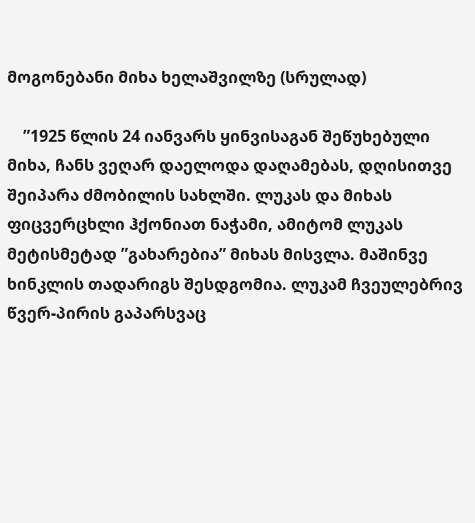მოგონებანი მიხა ხელაშვილზე (სრულად)

    ”1925 წლის 24 იანვარს ყინვისაგან შეწუხებული მიხა, ჩანს ვეღარ დაელოდა დაღამებას, დღისითვე შეიპარა ძმობილის სახლში. ლუკას და მიხას ფიცვერცხლი ჰქონიათ ნაჭამი, ამიტომ ლუკას მეტისმეტად ”გახარებია” მიხას მისვლა. მაშინვე ხინკლის თადარიგს შესდგომია. ლუკამ ჩვეულებრივ წვერ-პირის გაპარსვაც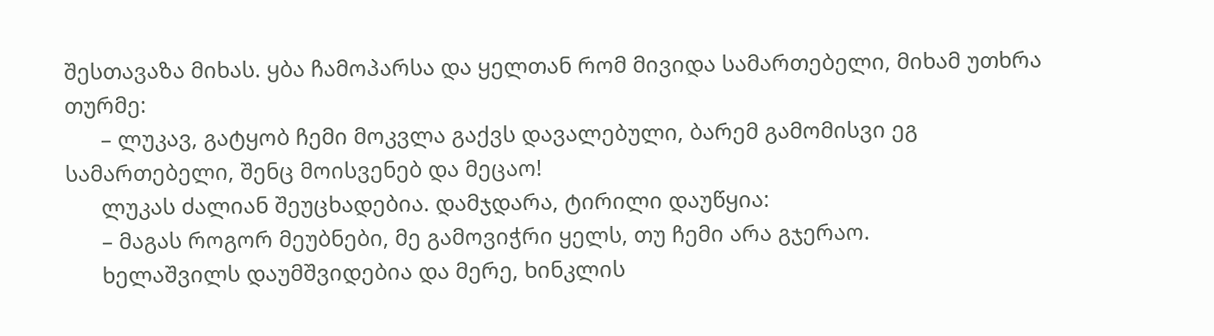შესთავაზა მიხას. ყბა ჩამოპარსა და ყელთან რომ მივიდა სამართებელი, მიხამ უთხრა თურმე:
      – ლუკავ, გატყობ ჩემი მოკვლა გაქვს დავალებული, ბარემ გამომისვი ეგ სამართებელი, შენც მოისვენებ და მეცაო!
      ლუკას ძალიან შეუცხადებია. დამჯდარა, ტირილი დაუწყია:
      – მაგას როგორ მეუბნები, მე გამოვიჭრი ყელს, თუ ჩემი არა გჯერაო.
      ხელაშვილს დაუმშვიდებია და მერე, ხინკლის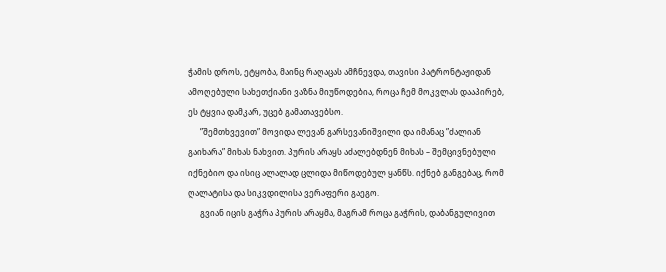ჭამის დროს, ეტყობა, მაინც რაღაცას ამჩნევდა, თავისი პატრონტაჟიდან ამოღებული სახეთქიანი ვაზნა მიუწოდებია, როცა ჩემ მოკვლას დააპირებ, ეს ტყვია დამკარ, უცებ გამათავებსო.
      ”შემთხვევით” მოვიდა ლევან გარსევანიშვილი და იმანაც ”ძალიან გაიხარა” მიხას ნახვით. პურის არაყს აძალებდნენ მიხას – შემცივნებული იქნებიო და ისიც ალალად ცლიდა მიწოდებულ ყანწს. იქნებ განგებაც, რომ ღალატისა და სიკვდილისა ვერაფერი გაეგო.
      გვიან იცის გაჭრა პურის არაყმა, მაგრამ როცა გაჭრის, დაბანგულივით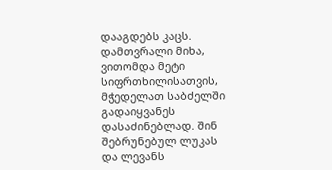დააგდებს კაცს. დამთვრალი მიხა, ვითომდა მეტი სიფრთხილისათვის, მჭედელათ საბძელში გადაიყვანეს დასაძინებლად. შინ შებრუნებულ ლუკას და ლევანს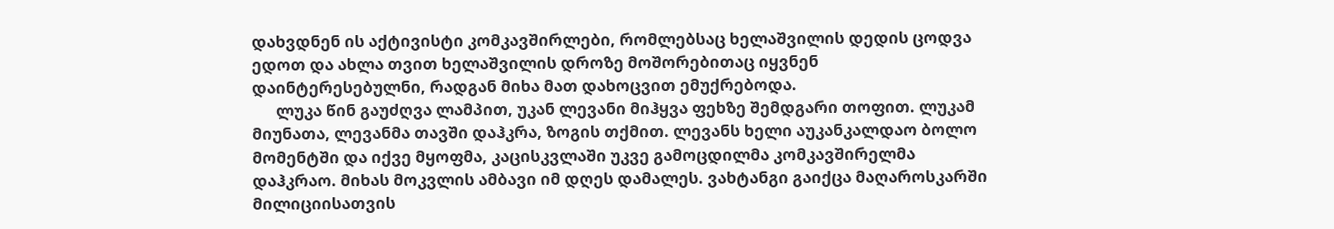დახვდნენ ის აქტივისტი კომკავშირლები, რომლებსაც ხელაშვილის დედის ცოდვა ედოთ და ახლა თვით ხელაშვილის დროზე მოშორებითაც იყვნენ დაინტერესებულნი, რადგან მიხა მათ დახოცვით ემუქრებოდა.
      ლუკა წინ გაუძღვა ლამპით, უკან ლევანი მიჰყვა ფეხზე შემდგარი თოფით. ლუკამ მიუნათა, ლევანმა თავში დაჰკრა, ზოგის თქმით. ლევანს ხელი აუკანკალდაო ბოლო მომენტში და იქვე მყოფმა, კაცისკვლაში უკვე გამოცდილმა კომკავშირელმა დაჰკრაო. მიხას მოკვლის ამბავი იმ დღეს დამალეს. ვახტანგი გაიქცა მაღაროსკარში მილიციისათვის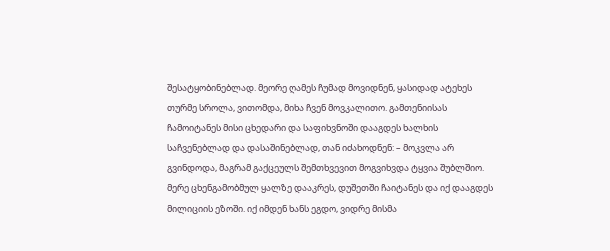შესატყობინებლად. მეორე ღამეს ჩუმად მოვიდნენ, ყასიდად ატეხეს თურმე სროლა, ვითომდა, მიხა ჩვენ მოვკალითო. გამთენიისას ჩამოიტანეს მისი ცხედარი და საფიხვნოში დააგდეს ხალხის საჩვენებლად და დასაშინებლად, თან იძახოდნენ: – მოკვლა არ გვინდოდა, მაგრამ გაქცეულს შემთხვევით მოგვიხვდა ტყვია შუბლშიო. მერე ცხენგამობმულ ყალზე დააკრეს, დუშეთში ჩაიტანეს და იქ დააგდეს მილიციის ეზოში. იქ იმდენ ხანს ეგდო, ვიდრე მისმა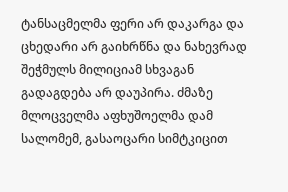ტანსაცმელმა ფერი არ დაკარგა და ცხედარი არ გაიხრწნა და ნახევრად შეჭმულს მილიციამ სხვაგან გადაგდება არ დაუპირა. ძმაზე მლოცველმა აფხუშოელმა დამ სალომემ, გასაოცარი სიმტკიცით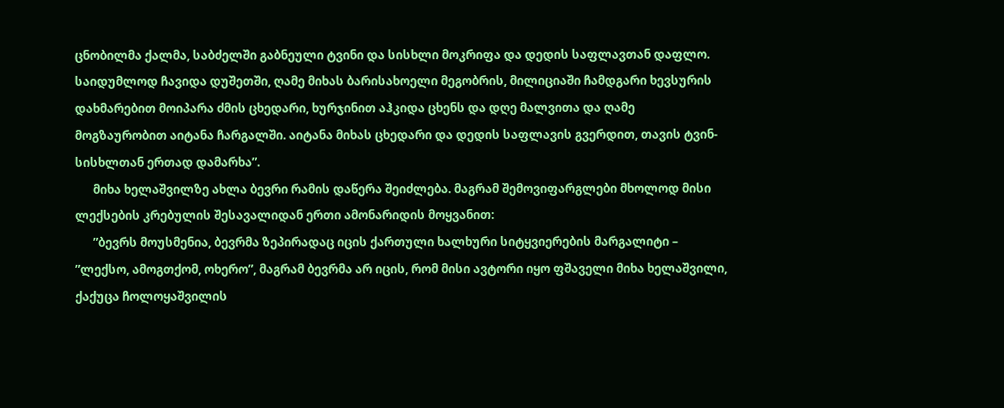ცნობილმა ქალმა, საბძელში გაბნეული ტვინი და სისხლი მოკრიფა და დედის საფლავთან დაფლო. საიდუმლოდ ჩავიდა დუშეთში, ღამე მიხას ბარისახოელი მეგობრის, მილიციაში ჩამდგარი ხევსურის დახმარებით მოიპარა ძმის ცხედარი, ხურჯინით აჰკიდა ცხენს და დღე მალვითა და ღამე მოგზაურობით აიტანა ჩარგალში. აიტანა მიხას ცხედარი და დედის საფლავის გვერდით, თავის ტვინ-სისხლთან ერთად დამარხა”.
      მიხა ხელაშვილზე ახლა ბევრი რამის დაწერა შეიძლება. მაგრამ შემოვიფარგლები მხოლოდ მისი ლექსების კრებულის შესავალიდან ერთი ამონარიდის მოყვანით:
      ”ბევრს მოუსმენია, ბევრმა ზეპირადაც იცის ქართული ხალხური სიტყვიერების მარგალიტი – ”ლექსო, ამოგთქომ, ოხერო”, მაგრამ ბევრმა არ იცის, რომ მისი ავტორი იყო ფშაველი მიხა ხელაშვილი, ქაქუცა ჩოლოყაშვილის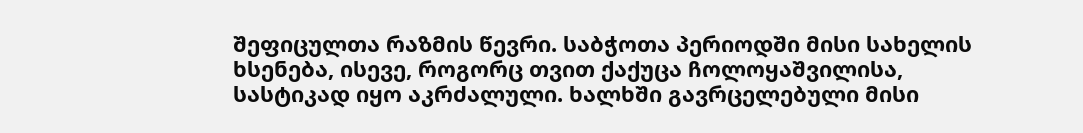შეფიცულთა რაზმის წევრი. საბჭოთა პერიოდში მისი სახელის ხსენება, ისევე, როგორც თვით ქაქუცა ჩოლოყაშვილისა, სასტიკად იყო აკრძალული. ხალხში გავრცელებული მისი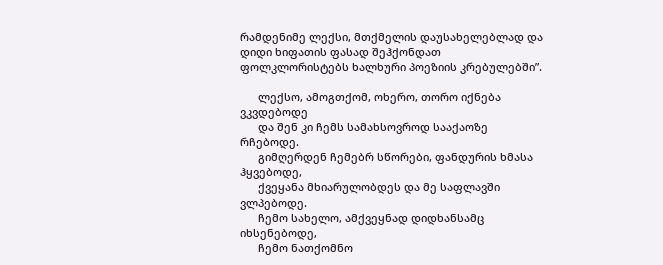რამდენიმე ლექსი, მთქმელის დაუსახელებლად და დიდი ხიფათის ფასად შეჰქონდათ ფოლკლორისტებს ხალხური პოეზიის კრებულებში”.

      ლექსო, ამოგთქომ, ოხერო, თორო იქნება ვკვდებოდე
      და შენ კი ჩემს სამახსოვროდ სააქაოზე რჩებოდე.
      გიმღერდენ ჩემებრ სწორები, ფანდურის ხმასა ჰყვებოდე,
      ქვეყანა მხიარულობდეს და მე საფლავში ვლპებოდე.
      ჩემო სახელო, ამქვეყნად დიდხანსამც იხსენებოდე,
      ჩემო ნათქომნო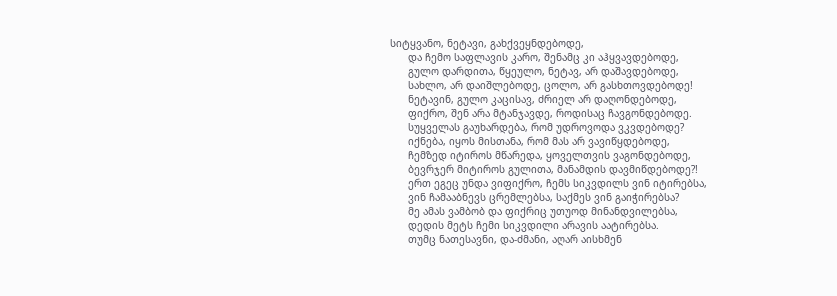სიტყვანო, ნეტავი, გახქვეყნდებოდე,
      და ჩემო საფლავის კარო, შენამც კი აჰყვავდებოდე,
      გულო დარდითა, წყეულო, ნეტავ, არ დაშავდებოდე,
      სახლო, არ დაიშლებოდე, ცოლო, არ გასხთოვდებოდე!
      ნეტავინ, გულო კაცისავ, ძრიელ არ დაღონდებოდე,
      ფიქრო, შენ არა მტანჯავდე, როდისაც ჩავგონდებოდე.
      სუყველას გაუხარდება, რომ უდროვოდა ვკვდებოდე?
      იქნება, იყოს მისთანა, რომ მას არ ვავიწყდებოდე,
      ჩემზედ იტიროს მწარედა, ყოველთვის ვაგონდებოდე,
      ბევრჯერ მიტიროს გულითა, მანამდის დავმიწდებოდე?!
      ერთ ეგეც უნდა ვიფიქრო, ჩემს სიკვდილს ვინ იტირებსა,
      ვინ ჩამააბნევს ცრემლებსა, საქმეს ვინ გაიჭირებსა?
      მე ამას ვამბობ და ფიქრიც უთუოდ მინანდვილებსა,
      დედის მეტს ჩემი სიკვდილი არავის აატირებსა.
      თუმც ნათესავნი, და-ძმანი, აღარ აისხმენ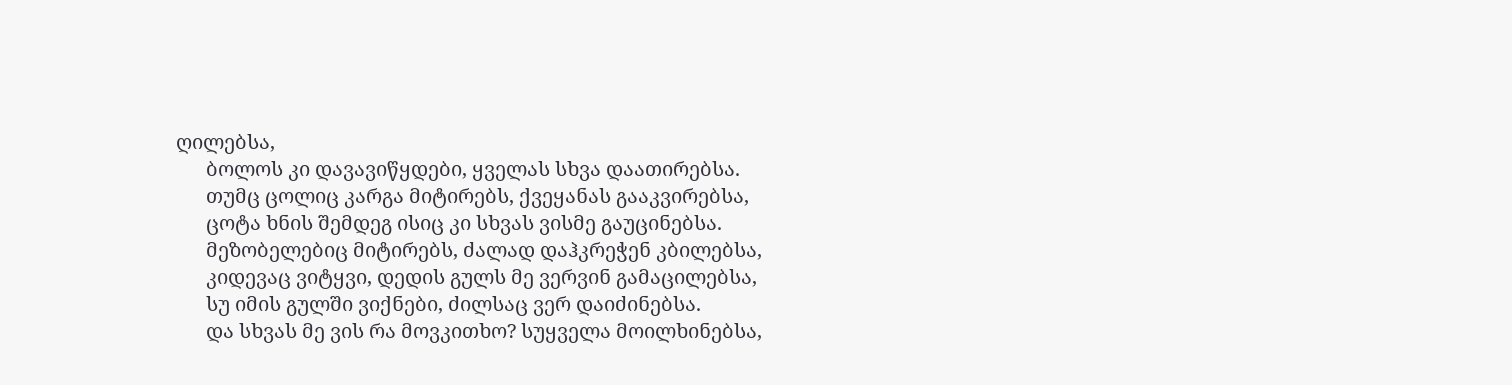ღილებსა,
      ბოლოს კი დავავიწყდები, ყველას სხვა დაათირებსა.
      თუმც ცოლიც კარგა მიტირებს, ქვეყანას გააკვირებსა,
      ცოტა ხნის შემდეგ ისიც კი სხვას ვისმე გაუცინებსა.
      მეზობელებიც მიტირებს, ძალად დაჰკრეჭენ კბილებსა,
      კიდევაც ვიტყვი, დედის გულს მე ვერვინ გამაცილებსა,
      სუ იმის გულში ვიქნები, ძილსაც ვერ დაიძინებსა.
      და სხვას მე ვის რა მოვკითხო? სუყველა მოილხინებსა,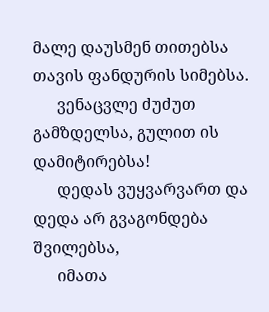მალე დაუსმენ თითებსა თავის ფანდურის სიმებსა.
      ვენაცვლე ძუძუთ გამზდელსა, გულით ის დამიტირებსა!
      დედას ვუყვარვართ და დედა არ გვაგონდება შვილებსა,
      იმათა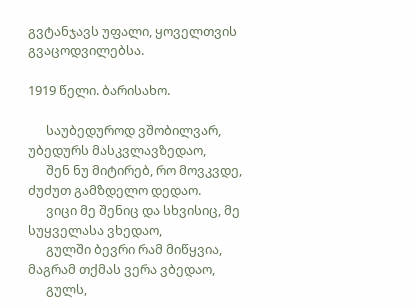გვტანჯავს უფალი, ყოველთვის გვაცოდვილებსა.

1919 წელი. ბარისახო.

      საუბედუროდ ვშობილვარ, უბედურს მასკვლავზედაო,
      შენ ნუ მიტირებ, რო მოვკვდე, ძუძუთ გამზდელო დედაო.
      ვიცი მე შენიც და სხვისიც, მე სუყველასა ვხედაო,
      გულში ბევრი რამ მიწყვია, მაგრამ თქმას ვერა ვბედაო,
      გულს,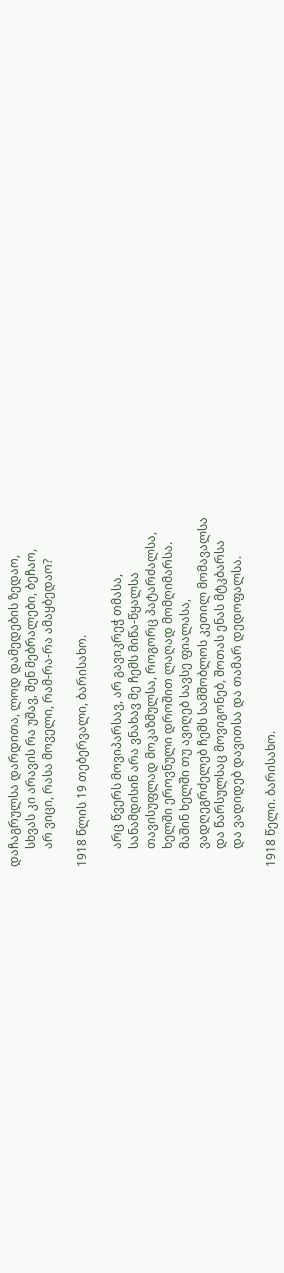დაჩაგრულსა დარდითა, ლოდ დამედების ზედაო,
      სხვას კი არავის რა უშავ, შენ მებრალები, ბეჩაო,
      არ ვიცი, რასა მოველი, რამ-რა-რა ამაყბედაო?

1918 წლის 19 თებერვალი, ბარისახო.

      არც წვერს მოვიპარსავ, არ გავიკრეჭ თმასა,
      სანამდისინ არა ვნახავ მე ჩემს მიწა-წყალსა
      თავისუფლად მოკაზმულსა, როგორც პატარძალსა,
      ხელში ეროვნული დროშით ლაღად მომღიმარსა.
      მაშინ ხელში თუ ავიღებ სავსე ფიალასა,
      ვადღეგრძელებ ჩემს სამშობლოს კეთილ მომავალსა
      და წარსულსაც მოვიგონებ, შოთას ენას მტკბარსა
      და ვადიდებ დავითსა და თამარ დედოფალსა.

1918 წელი. ბარისახო.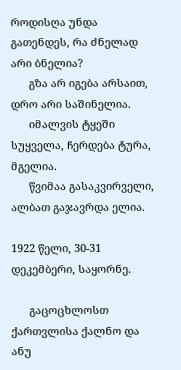როდისღა უნდა გათენდეს, რა ძნელად არი ბნელია?
      გზა არ იგება არსაით, დრო არი საშინელია.
      იმალვის ტყეში სუყველა, ჩერდება ტურა, მგელია.
      წვიმაა გასაკვირველი, ალბათ გაჯავრდა ელია.

1922 წელი, 30-31 დეკემბერი, საყორნე.

      გაცოცხლოსთ ქართვლისა ქალნო და ანუ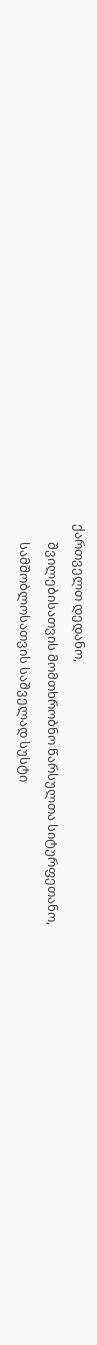ქართველთ დედანო,
      შვილებისათვის მომთხრობნო წარსულთა სიტურფეთანო,
      სამშობლოსათვის საშველად სუსტი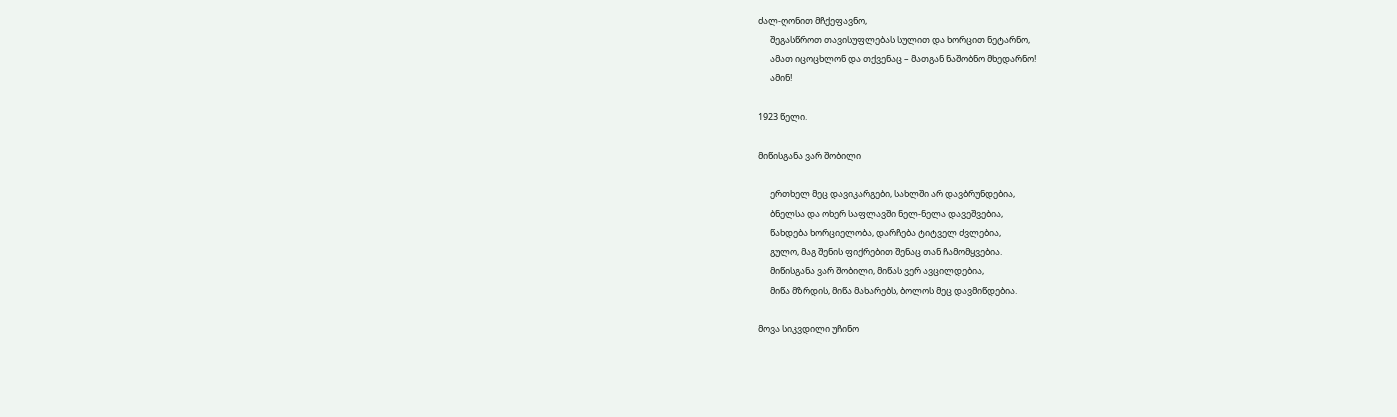ძალ-ღონით მჩქეფავნო,
      შეგასწროთ თავისუფლებას სულით და ხორცით ნეტარნო,
      ამათ იცოცხლონ და თქვენაც – მათგან ნაშობნო მხედარნო!
      ამინ!

1923 წელი.

მიწისგანა ვარ შობილი

      ერთხელ მეც დავიკარგები, სახლში არ დავბრუნდებია,
      ბნელსა და ოხერ საფლავში ნელ-ნელა დავეშვებია,
      წახდება ხორციელობა, დარჩება ტიტველ ძვლებია,
      გულო, მაგ შენის ფიქრებით შენაც თან ჩამომყვებია.
      მიწისგანა ვარ შობილი, მიწას ვერ ავცილდებია,
      მიწა მზრდის, მიწა მახარებს, ბოლოს მეც დავმიწდებია.

მოვა სიკვდილი უჩინო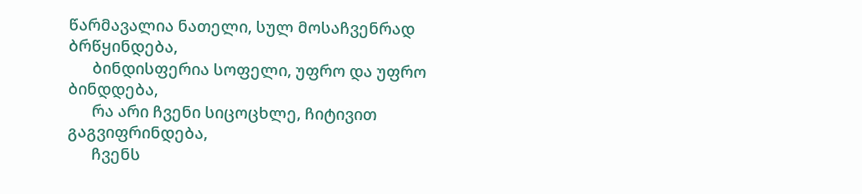წარმავალია ნათელი, სულ მოსაჩვენრად ბრწყინდება,
      ბინდისფერია სოფელი, უფრო და უფრო ბინდდება,
      რა არი ჩვენი სიცოცხლე, ჩიტივით გაგვიფრინდება,
      ჩვენს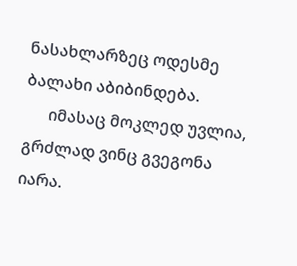ნასახლარზეც ოდესმე ბალახი აბიბინდება.
      იმასაც მოკლედ უვლია, გრძლად ვინც გვეგონა იარა.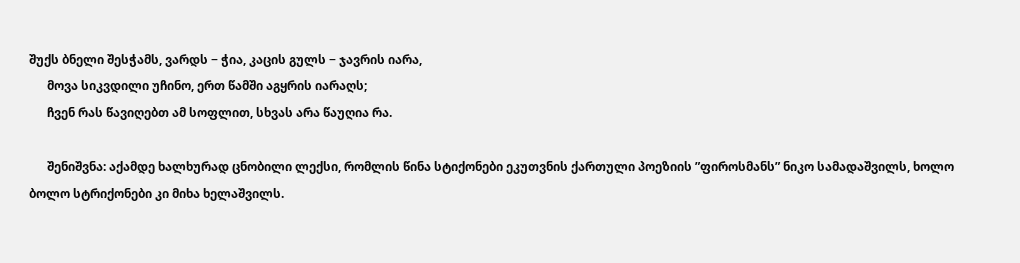შუქს ბნელი შესჭამს, ვარდს − ჭია, კაცის გულს − ჯავრის იარა,
      მოვა სიკვდილი უჩინო, ერთ წამში აგყრის იარაღს;
      ჩვენ რას წავიღებთ ამ სოფლით, სხვას არა წაუღია რა.

      შენიშვნა: აქამდე ხალხურად ცნობილი ლექსი, რომლის წინა სტიქონები ეკუთვნის ქართული პოეზიის ”ფიროსმანს” ნიკო სამადაშვილს, ხოლო ბოლო სტრიქონები კი მიხა ხელაშვილს.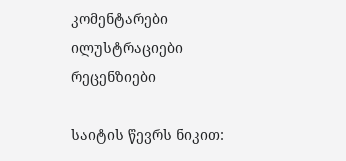კომენტარები ილუსტრაციები რეცენზიები

საიტის წევრს ნიკით: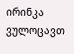ირინკა ვულოცავთ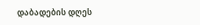დაბადების დღეს